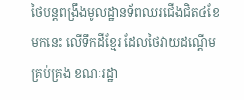ថៃបន្តពង្រឹងមូលដ្ឋានទ័ពឈរជើងជិត៤ខែមកនេះ លើទឹកដីខ្មែរ ដែលថៃវាយដណ្តើមគ្រប់គ្រង ខណៈរដ្ឋា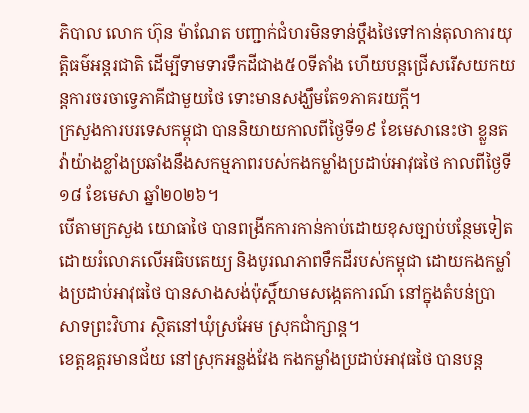ភិបាល លោក ហ៊ុន ម៉ាណែត បញ្ជាក់ជំហរមិនទាន់ប្តឹងថៃទៅកាន់តុលាការយុត្តិធម៌អន្តរជាតិ ដើម្បីទាមទារទឹកដីជាង៥០ទីតាំង ហើយបន្តជ្រើសរើសយកយន្តការចរចាទ្វេភាគីជាមួយថៃ ទោះមានសង្ឃឹមតែ១ភាគរយក្តី។
ក្រសួងការបរទេសកម្ពុជា បាននិយាយកាលពីថ្ងៃទី១៩ ខែមេសានេះថា ខ្លួនតវ៉ាយ៉ាងខ្លាំងប្រឆាំងនឹងសកម្មភាពរបស់កងកម្លាំងប្រដាប់អាវុធថៃ កាលពីថ្ងៃទី១៨ ខែមេសា ឆ្នាំ២០២៦។
បើតាមក្រសួង យោធាថៃ បានពង្រីកការកាន់កាប់ដោយខុសច្បាប់បន្ថែមទៀត ដោយរំលោភលើអធិបតេយ្យ និងបូរណភាពទឹកដីរបស់កម្ពុជា ដោយកងកម្លាំងប្រដាប់អាវុធថៃ បានសាងសង់ប៉ុស្តិ៍យាមសង្កេតការណ៍ នៅក្នុងតំបន់ប្រាសាទព្រះវិហារ ស្ថិតនៅឃុំស្រអែម ស្រុកជាំក្សាន្ត។
ខេត្តឧត្តរមានជ័យ នៅស្រុកអន្លង់វែង កងកម្លាំងប្រដាប់អាវុធថៃ បានបន្ត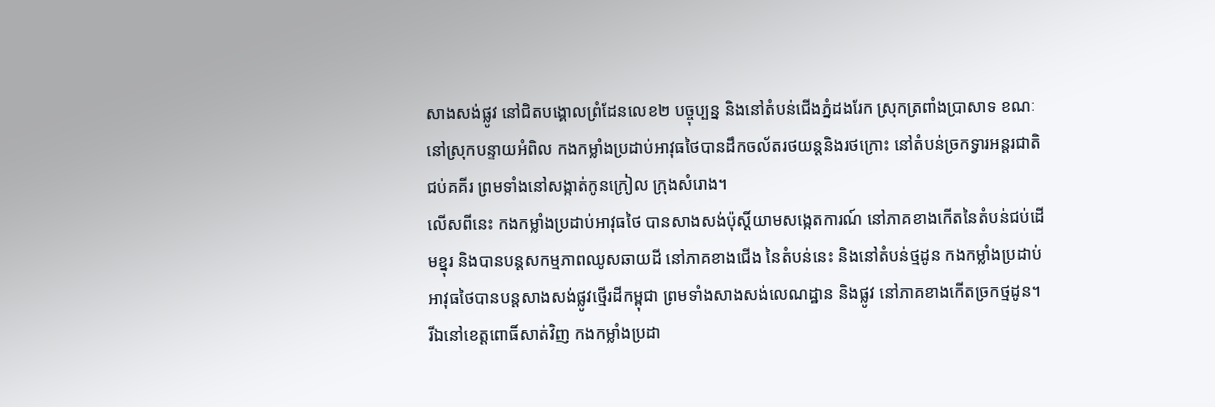សាងសង់ផ្លូវ នៅជិតបង្គោលព្រំដែនលេខ២ បច្ចុប្បន្ន និងនៅតំបន់ជើងភ្នំដងរែក ស្រុកត្រពាំងប្រាសាទ ខណៈនៅស្រុកបន្ទាយអំពិល កងកម្លាំងប្រដាប់អាវុធថៃបានដឹកចល័តរថយន្តនិងរថក្រោះ នៅតំបន់ច្រកទ្វារអន្តរជាតិ ជប់គគីរ ព្រមទាំងនៅសង្កាត់កូនក្រៀល ក្រុងសំរោង។
លើសពីនេះ កងកម្លាំងប្រដាប់អាវុធថៃ បានសាងសង់ប៉ុស្តិ៍យាមសង្កេតការណ៍ នៅភាគខាងកើតនៃតំបន់ជប់ដើមខ្នុរ និងបានបន្តសកម្មភាពឈូសឆាយដី នៅភាគខាងជើង នៃតំបន់នេះ និងនៅតំបន់ថ្មដូន កងកម្លាំងប្រដាប់អាវុធថៃបានបន្តសាងសង់ផ្លូវថ្មើរដីកម្ពុជា ព្រមទាំងសាងសង់លេណដ្ឋាន និងផ្លូវ នៅភាគខាងកើតច្រកថ្មដូន។
រីឯនៅខេត្តពោធិ៍សាត់វិញ កងកម្លាំងប្រដា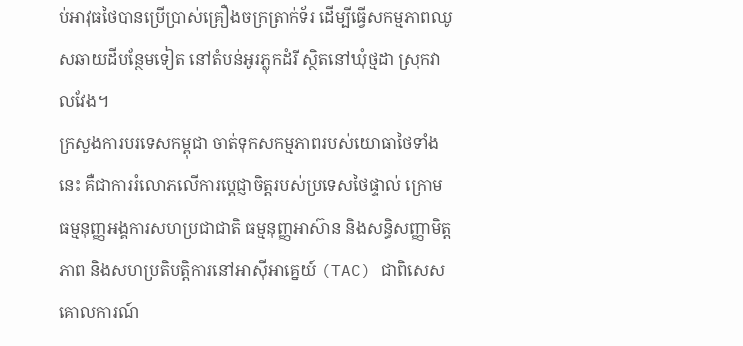ប់អាវុធថៃបានប្រើប្រាស់គ្រឿងចក្រត្រាក់ទ័រ ដើម្បីធ្វើសកម្មភាពឈូសឆាយដីបន្ថែមទៀត នៅតំបន់អូរភ្លុកដំរី ស្ថិតនៅឃុំថ្មដា ស្រុកវាលវែង។
ក្រសួងការបរទេសកម្ពុជា ចាត់ទុកសកម្មភាពរបស់យោធាថៃទាំងនេះ គឺជាការរំលោភលើការប្ដេជ្ញាចិត្តរបស់ប្រទេសថៃផ្ទាល់ ក្រោមធម្មនុញ្ញអង្គការសហប្រជាជាតិ ធម្មនុញ្ញអាស៊ាន និងសន្ធិសញ្ញាមិត្តភាព និងសហប្រតិបត្តិការនៅអាស៊ីអាគ្នេយ៍ (TAC) ជាពិសេសគោលការណ៍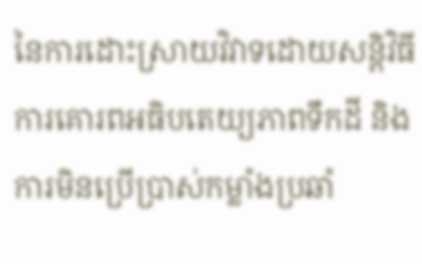នៃការដោះស្រាយវិវាទដោយសន្តិវិធី ការគោរពអធិបតេយ្យភាពទឹកដី និងការមិនប្រើប្រាស់កម្លាំងប្រឆាំ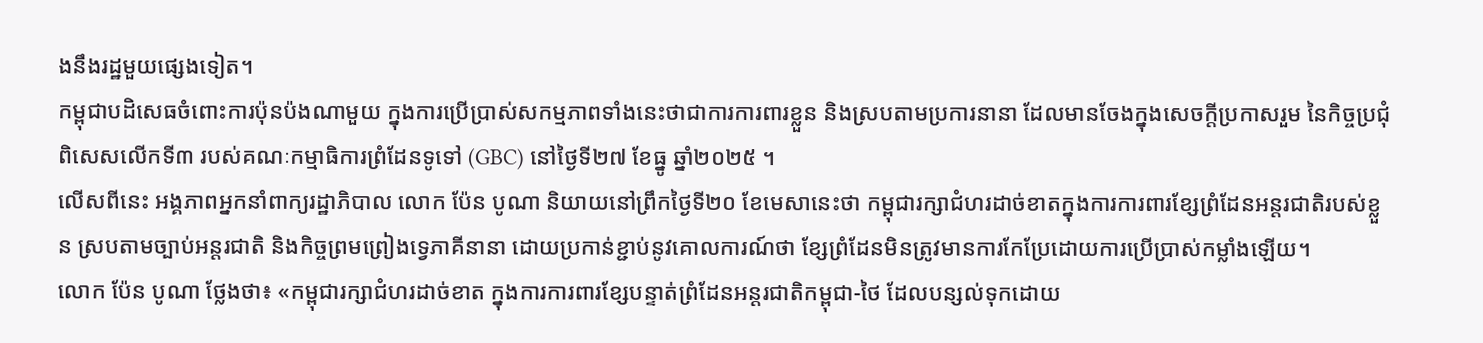ងនឹងរដ្ឋមួយផ្សេងទៀត។
កម្ពុជាបដិសេធចំពោះការប៉ុនប៉ងណាមួយ ក្នុងការប្រើប្រាស់សកម្មភាពទាំងនេះថាជាការការពារខ្លួន និងស្របតាមប្រការនានា ដែលមានចែងក្នុងសេចក្តីប្រកាសរួម នៃកិច្ចប្រជុំពិសេសលើកទី៣ របស់គណៈកម្មាធិការព្រំដែនទូទៅ (GBC) នៅថ្ងៃទី២៧ ខែធ្នូ ឆ្នាំ២០២៥ ។
លើសពីនេះ អង្គភាពអ្នកនាំពាក្យរដ្ឋាភិបាល លោក ប៉ែន បូណា និយាយនៅព្រឹកថ្ងៃទី២០ ខែមេសានេះថា កម្ពុជារក្សាជំហរដាច់ខាតក្នុងការការពារខ្សែព្រំដែនអន្តរជាតិរបស់ខ្លួន ស្របតាមច្បាប់អន្តរជាតិ និងកិច្ចព្រមព្រៀងទ្វេភាគីនានា ដោយប្រកាន់ខ្ជាប់នូវគោលការណ៍ថា ខ្សែព្រំដែនមិនត្រូវមានការកែប្រែដោយការប្រើប្រាស់កម្លាំងឡើយ។
លោក ប៉ែន បូណា ថ្លែងថា៖ «កម្ពុជារក្សាជំហរដាច់ខាត ក្នុងការការពារខ្សែបន្ទាត់ព្រំដែនអន្តរជាតិកម្ពុជា-ថៃ ដែលបន្សល់ទុកដោយ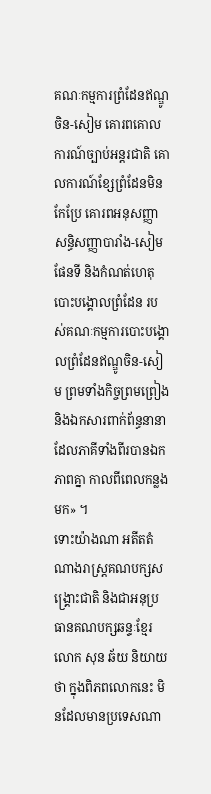គណៈកម្មការព្រំដែនឥណ្ឌូចិន-សៀម គោរពគោលការណ៍ច្បាប់អន្តរជាតិ គោលការណ៍ខ្សែព្រំដែនមិនកែប្រែ គោរពអនុសញ្ញា សន្ធិសញ្ញាបារាំង-សៀម ផែនទី និងកំណត់ហេតុបោះបង្គោលព្រំដែន របស់គណៈកម្មការបោះបង្គោលព្រំដែនឥណ្ឌូចិន-សៀម ព្រមទាំងកិច្ចព្រមព្រៀង និងឯកសារពាក់ព័ន្ធនានា ដែលភាគីទាំងពីរបានឯកភាពគ្នា កាលពីពេលកន្លងមក» ។
ទោះយ៉ាងណា អតីតតំណាងរាស្ត្រគណបក្សសង្គ្រោះជាតិ និងជាអនុប្រធានគណបក្សឆន្ទៈខ្មែរ លោក សុន ឆ័យ និយាយថា ក្នុងពិភពលោកនេះ មិនដែលមានប្រទេសណា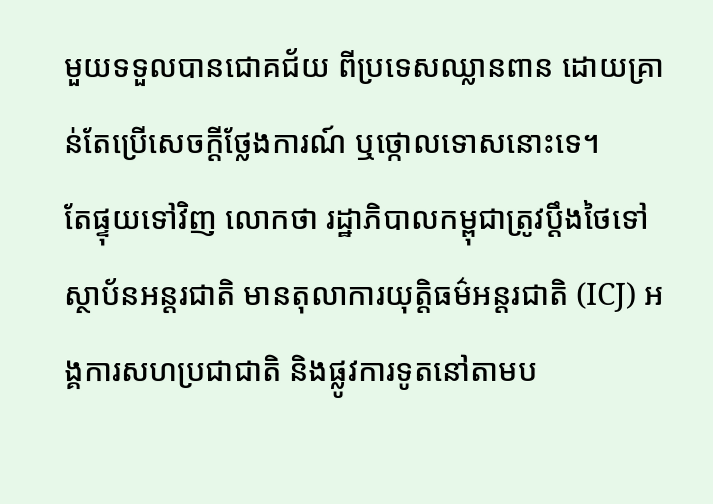មួយទទួលបានជោគជ័យ ពីប្រទេសឈ្លានពាន ដោយគ្រាន់តែប្រើសេចក្ដីថ្លែងការណ៍ ឬថ្កោលទោសនោះទេ។
តែផ្ទុយទៅវិញ លោកថា រដ្ឋាភិបាលកម្ពុជាត្រូវប្ដឹងថៃទៅស្ថាប័នអន្តរជាតិ មានតុលាការយុត្តិធម៌អន្តរជាតិ (ICJ) អង្គការសហប្រជាជាតិ និងផ្លូវការទូតនៅតាមប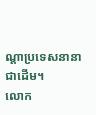ណ្ដាប្រទេសនានា ជាដើម។
លោក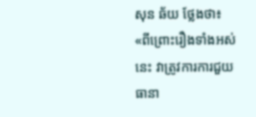សុន ឆ័យ ថ្លែងថា៖ «ពីព្រោះរឿងទាំងអស់នេះ វាត្រូវការការជួយធានា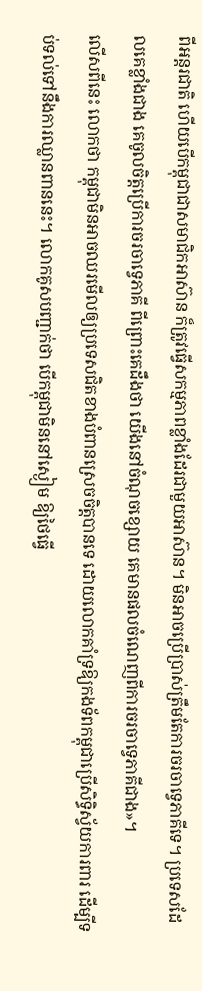ពីអន្តរជាតិ ហើយបើកម្ពុជាជាសមាជិកអាស៊ាន ក៏ត្រូវធ្វើសកម្មភាពខ្លាំងដែរជាមួយអាស៊ាន។ មិនអាចប្រើប្រាស់ត្រឹមតែការចរចាទ្វេភាគីទេ។ ប្រទេសដែលគេខ្លាំងជាង គេចូលចិត្តប្រើការចរចាទ្វេភាគី ពីព្រោះគេដឹងថា យើងនៅចំណុចខ្សោយ គេមានផលចំណេញពីការចរចាទ្វេភាគីជាង»។
លើសពីនេះ លោកថា កម្ពុជាមិនអាចឈរមើលឲ្យប្រទេសជិតខាងបំពានស្រេចចិត្តបានទេ ដោយលោកគាំទ្រឱ្យកងទ័ពកម្ពុជាប្រើសិទ្ធិស្វ័យការពារ ដើម្បីទប់ទល់ទៅនឹងការឈ្លានពាននេះ។ លោកគូសបញ្ជាក់ថា បើកម្ពុជាមិននៅស្ងៀម ឱ្យថៃធ្វើ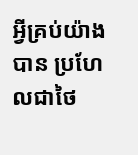អ្វីគ្រប់យ៉ាងបាន ប្រហែលជាថៃ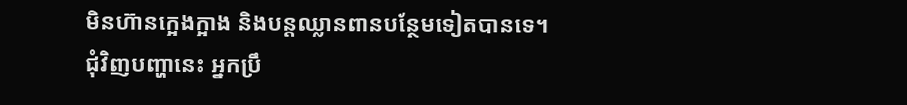មិនហ៊ានក្អេងក្អាង និងបន្តឈ្លានពានបន្ថែមទៀតបានទេ។
ជុំវិញបញ្ហានេះ អ្នកប្រឹ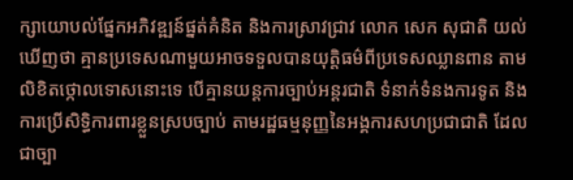ក្សាយោបល់ផ្នែកអភិវឌ្ឍន៍ផ្នត់គំនិត និងការស្រាវជ្រាវ លោក សេក សុជាតិ យល់ឃើញថា គ្មានប្រទេសណាមួយអាចទទួលបានយុត្តិធម៌ពីប្រទេសឈ្លានពាន តាមលិខិតថ្កោលទោសនោះទេ បើគ្មានយន្តការច្បាប់អន្តរជាតិ ទំនាក់ទំនងការទូត និងការប្រើសិទ្ធិការពារខ្លួនស្របច្បាប់ តាមរដ្ឋធម្មនុញ្ញនៃអង្គការសហប្រជាជាតិ ដែលជាច្បា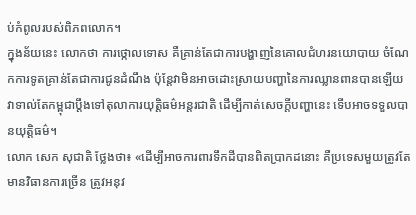ប់កំពូលរបស់ពិភពលោក។
ក្នុងន័យនេះ លោកថា ការថ្កោលទោស គឺគ្រាន់តែជាការបង្ហាញនៃគោលជំហរនយោបាយ ចំណែកការទូតគ្រាន់តែជាការជូនដំណឹង ប៉ុន្តែវាមិនអាចដោះស្រាយបញ្ហានៃការឈ្លានពានបានឡើយ វាទាល់តែកម្ពុជាប្តឹងទៅតុលាការយុត្តិធម៌អន្តរជាតិ ដើម្បីកាត់សេចក្តីបញ្ហានេះ ទើបអាចទទួលបានយុត្តិធម៌។
លោក សេក សុជាតិ ថ្លែងថា៖ «ដើម្បីអាចការពារទឹកដីបានពិតប្រាកដនោះ គឺប្រទេសមួយត្រូវតែមានវិធានការច្រើន ត្រូវអនុវ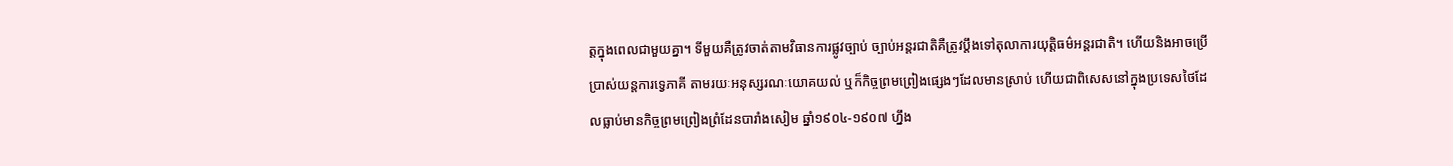ត្តក្នុងពេលជាមួយគ្នា។ ទីមួយគឺត្រូវចាត់តាមវិធានការផ្លូវច្បាប់ ច្បាប់អន្តរជាតិគឺត្រូវប្ដឹងទៅតុលាការយុត្តិធម៌អន្តរជាតិ។ ហើយនិងអាចប្រើប្រាស់យន្តការទ្វេភាគី តាមរយៈអនុស្សរណៈយោគយល់ ឬក៏កិច្ចព្រមព្រៀងផ្សេងៗដែលមានស្រាប់ ហើយជាពិសេសនៅក្នុងប្រទេសថៃដែលធ្លាប់មានកិច្ចព្រមព្រៀងព្រំដែនបារាំងសៀម ឆ្នាំ១៩០៤-១៩០៧ ហ្នឹង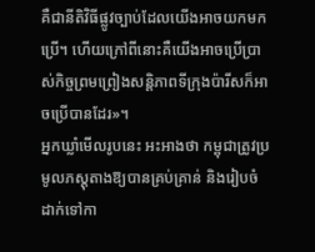គឺជានីតិវិធីផ្លូវច្បាប់ដែលយើងអាចយកមកប្រើ។ ហើយក្រៅពីនោះគឺយើងអាចប្រើប្រាស់កិច្ចព្រមព្រៀងសន្តិភាពទីក្រុងប៉ារីសក៏អាចប្រើបានដែរ»។
អ្នកឃ្លាំមើលរូបនេះ អះអាងថា កម្ពុជាត្រូវប្រមូលភស្តុតាងឱ្យបានគ្រប់គ្រាន់ និងរៀបចំដាក់ទៅកា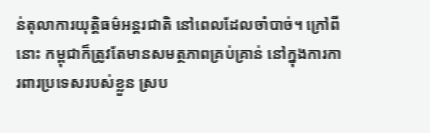ន់តុលាការយុត្តិធម៌អន្តរជាតិ នៅពេលដែលចាំបាច់។ ក្រៅពីនោះ កម្ពុជាក៏ត្រូវតែមានសមត្ថភាពគ្រប់គ្រាន់ នៅក្នុងការការពារប្រទេសរបស់ខ្លួន ស្រប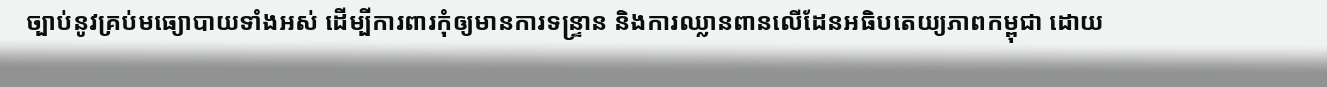ច្បាប់នូវគ្រប់មធ្យោបាយទាំងអស់ ដើម្បីការពារកុំឲ្យមានការទន្ទ្រាន និងការឈ្លានពានលើដែនអធិបតេយ្យភាពកម្ពុជា ដោយ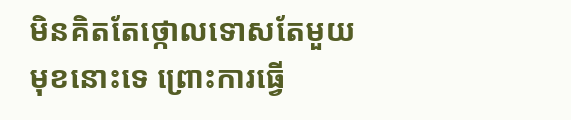មិនគិតតែថ្កោលទោសតែមួយមុខនោះទេ ព្រោះការធ្វើ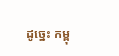ដូច្នេះ កម្ពុ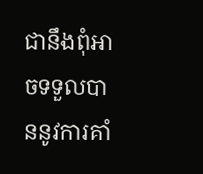ជានឹងពុំអាចទទួលបាននូវការគាំ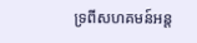ទ្រពីសហគមន៍អន្ត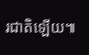រជាតិឡើយ៕